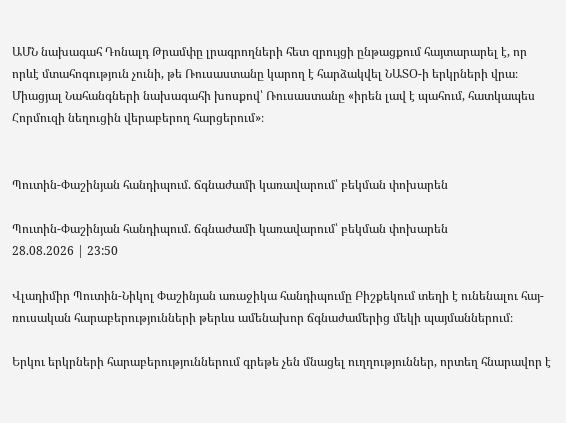ԱՄՆ նախագահ Դոնալդ Թրամփը լրագրողների հետ զրույցի ընթացքում հայտարարել է, որ որևէ մտահոգություն չունի, թե Ռուսաստանը կարող է հարձակվել ՆԱՏՕ-ի երկրների վրա։ Միացյալ Նահանգների նախագահի խոսքով՝ Ռուսաստանը «իրեն լավ է պահում, հատկապես Հորմուզի նեղուցին վերաբերող հարցերում»։


Պուտին-Փաշինյան հանդիպում. ճգնաժամի կառավարում՝ բեկման փոխարեն

Պուտին-Փաշինյան հանդիպում. ճգնաժամի կառավարում՝ բեկման փոխարեն
28.08.2026 | 23:50

Վլադիմիր Պուտին-Նիկոլ Փաշինյան առաջիկա հանդիպումը Բիշքեկում տեղի է ունենալու հայ-ռուսական հարաբերությունների թերևս ամենախոր ճգնաժամերից մեկի պայմաններում։

Երկու երկրների հարաբերություններում գրեթե չեն մնացել ուղղություններ, որտեղ հնարավոր է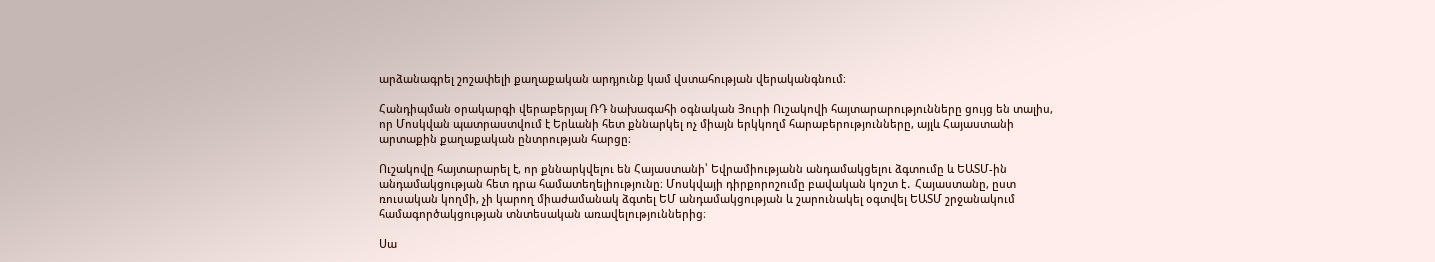արձանագրել շոշափելի քաղաքական արդյունք կամ վստահության վերականգնում։

Հանդիպման օրակարգի վերաբերյալ ՌԴ նախագահի օգնական Յուրի Ուշակովի հայտարարությունները ցույց են տալիս, որ Մոսկվան պատրաստվում է Երևանի հետ քննարկել ոչ միայն երկկողմ հարաբերությունները, այլև Հայաստանի արտաքին քաղաքական ընտրության հարցը։

Ուշակովը հայտարարել է, որ քննարկվելու են Հայաստանի՝ Եվրամիությանն անդամակցելու ձգտումը և ԵԱՏՄ-ին անդամակցության հետ դրա համատեղելիությունը։ Մոսկվայի դիրքորոշումը բավական կոշտ է․ Հայաստանը, ըստ ռուսական կողմի, չի կարող միաժամանակ ձգտել ԵՄ անդամակցության և շարունակել օգտվել ԵԱՏՄ շրջանակում համագործակցության տնտեսական առավելություններից։

Սա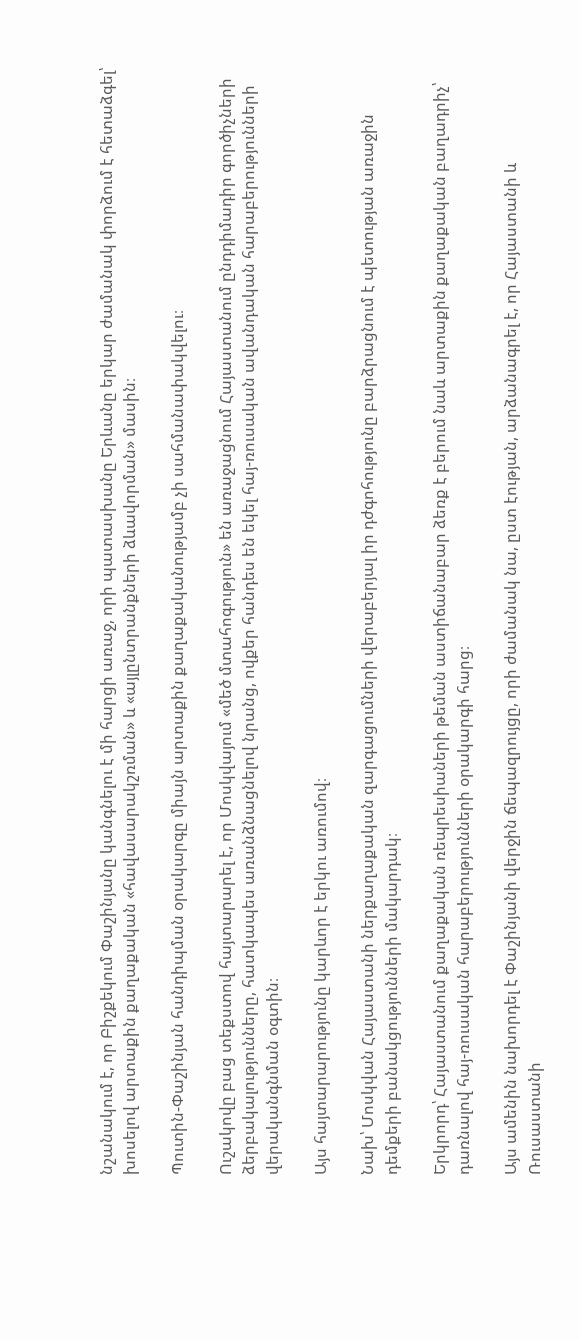նշանակում է, որ Բիշքեկում Փաշինյանը կանգնելու է մի հարցի առաջ, որի պատասխանը Երևանը երկար ժամանակ փորձում է հետաձգել՝ խոսելով արտաքին քաղաքական «հավասարակշռման» և «այլընտրանքների ձևավորման» մասին։

Պուտին-Փաշինյան հանդիպման օրակարգը միայն արտաքին քաղաքականությամբ չի սահմանափակվելու։

Ուշակովը բաց տեքստով հայտարարել է, որ Մոսկվայում «մեծ մտահոգություն» են առաջացնում Հայաստանում ընդդիմադիր գործիչների ձերբակալությունները, հատկապես առանձնացնելով նրանց, ովքեր հանդես են եկել հայ-ռուսական ավանդական հարաբերությունների վերականգնման օգտին։

Այս հայտարարությունը կարևոր է երկու առումով։

Նախ՝ Մոսկվան Հայաստանի ներքաղաքական զարգացումների վերաբերյալ իր դժգոհությունը բարձրացնում է պետության առաջին դեմքերի բանակցությունների մակարդակ։

Երկրորդ՝ Հայաստանում քաղաքական ռեպրեսիաների թեման աստիճանաբար ձեռք է բերում նաև արտաքին քաղաքական բաղադրիչ՝ դառնալով հայ-ռուսական հարաբերությունների օրակարգի հարց։

Այս ամենին նախորդել է Փաշինյանի վերջին ճեպազրույցը, որի ժամանակ նա, ըստ էության, արձանագրել է, որ Հայաստանի և Ռուսաստանի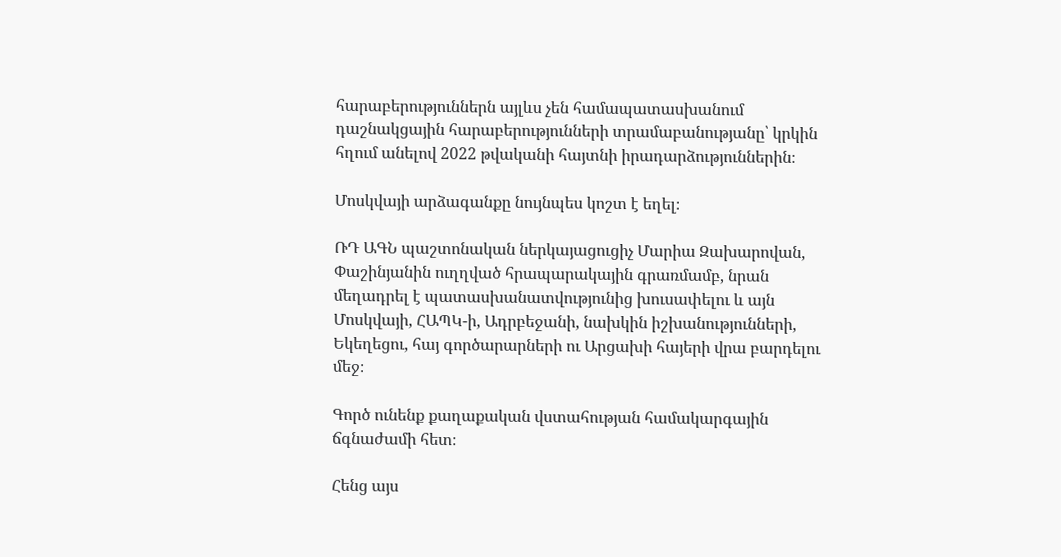հարաբերություններն այլևս չեն համապատասխանում դաշնակցային հարաբերությունների տրամաբանությանը՝ կրկին հղում անելով 2022 թվականի հայտնի իրադարձություններին։

Մոսկվայի արձագանքը նույնպես կոշտ է եղել։

ՌԴ ԱԳՆ պաշտոնական ներկայացուցիչ Մարիա Զախարովան, Փաշինյանին ուղղված հրապարակային գրառմամբ, նրան մեղադրել է պատասխանատվությունից խուսափելու և այն Մոսկվայի, ՀԱՊԿ-ի, Ադրբեջանի, նախկին իշխանությունների, Եկեղեցու, հայ գործարարների ու Արցախի հայերի վրա բարդելու մեջ։

Գործ ունենք քաղաքական վստահության համակարգային ճգնաժամի հետ։

Հենց այս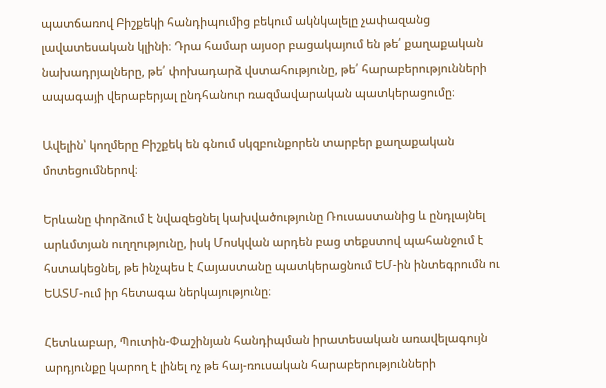պատճառով Բիշքեկի հանդիպումից բեկում ակնկալելը չափազանց լավատեսական կլինի։ Դրա համար այսօր բացակայում են թե՛ քաղաքական նախադրյալները, թե՛ փոխադարձ վստահությունը, թե՛ հարաբերությունների ապագայի վերաբերյալ ընդհանուր ռազմավարական պատկերացումը։

Ավելին՝ կողմերը Բիշքեկ են գնում սկզբունքորեն տարբեր քաղաքական մոտեցումներով։

Երևանը փորձում է նվազեցնել կախվածությունը Ռուսաստանից և ընդլայնել արևմտյան ուղղությունը, իսկ Մոսկվան արդեն բաց տեքստով պահանջում է հստակեցնել, թե ինչպես է Հայաստանը պատկերացնում ԵՄ-ին ինտեգրումն ու ԵԱՏՄ-ում իր հետագա ներկայությունը։

Հետևաբար, Պուտին-Փաշինյան հանդիպման իրատեսական առավելագույն արդյունքը կարող է լինել ոչ թե հայ-ռուսական հարաբերությունների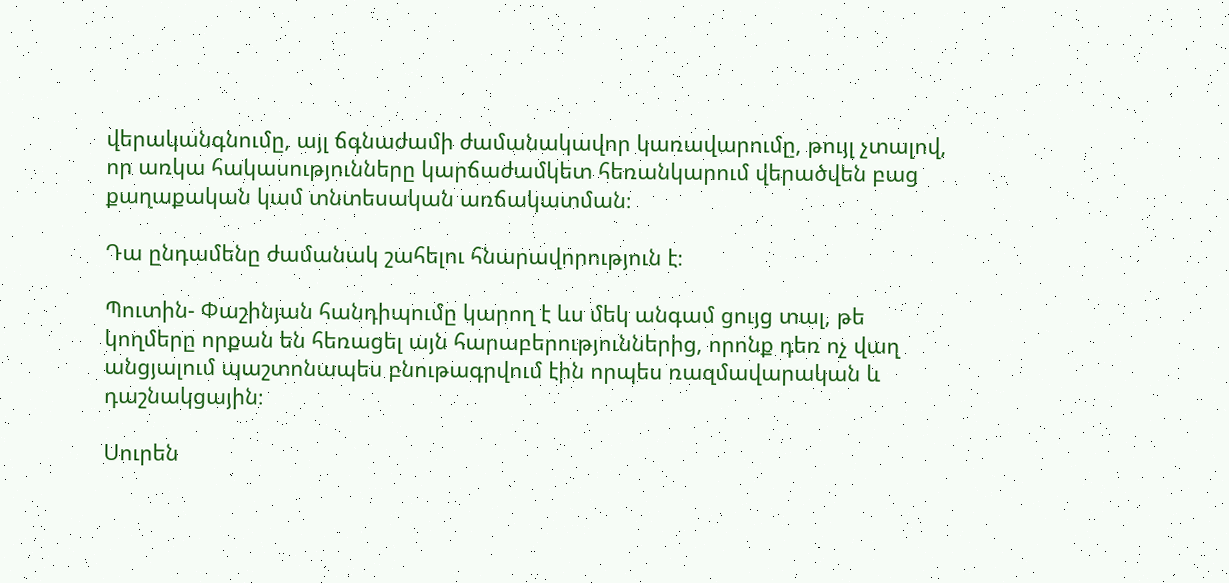վերականգնումը, այլ ճգնաժամի ժամանակավոր կառավարումը, թույլ չտալով, որ առկա հակասությունները կարճաժամկետ հեռանկարում վերածվեն բաց քաղաքական կամ տնտեսական առճակատման։

Դա ընդամենը ժամանակ շահելու հնարավորություն է։

Պուտին- Փաշինյան հանդիպումը կարող է ևս մեկ անգամ ցույց տալ, թե կողմերը որքան են հեռացել այն հարաբերություններից, որոնք դեռ ոչ վաղ անցյալում պաշտոնապես բնութագրվում էին որպես ռազմավարական և դաշնակցային։

Սուրեն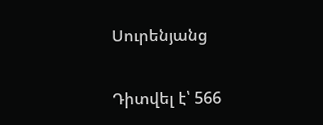Սուրենյանց

Դիտվել է՝ 566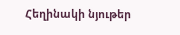Հեղինակի նյութեր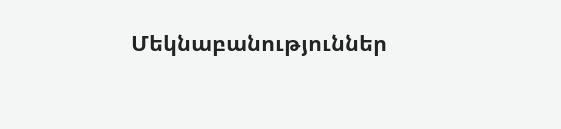Մեկնաբանություններ